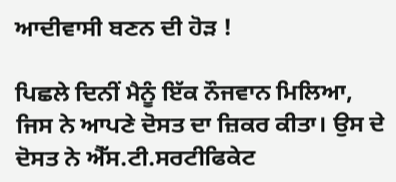ਆਦੀਵਾਸੀ ਬਣਨ ਦੀ ਹੋੜ !

ਪਿਛਲੇ ਦਿਨੀਂ ਮੈਨੂੰ ਇੱਕ ਨੌਜਵਾਨ ਮਿਲਿਆ, ਜਿਸ ਨੇ ਆਪਣੇ ਦੋਸਤ ਦਾ ਜ਼ਿਕਰ ਕੀਤਾ। ਉਸ ਦੇ ਦੋਸਤ ਨੇ ਐੱਸ.ਟੀ.ਸਰਟੀਫਿਕੇਟ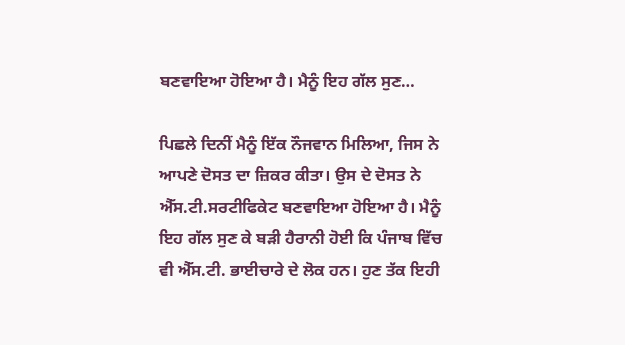ਬਣਵਾਇਆ ਹੋਇਆ ਹੈ। ਮੈਨੂੰ ਇਹ ਗੱਲ ਸੁਣ…

ਪਿਛਲੇ ਦਿਨੀਂ ਮੈਨੂੰ ਇੱਕ ਨੌਜਵਾਨ ਮਿਲਿਆ, ਜਿਸ ਨੇ ਆਪਣੇ ਦੋਸਤ ਦਾ ਜ਼ਿਕਰ ਕੀਤਾ। ਉਸ ਦੇ ਦੋਸਤ ਨੇ ਐੱਸ.ਟੀ.ਸਰਟੀਫਿਕੇਟ ਬਣਵਾਇਆ ਹੋਇਆ ਹੈ। ਮੈਨੂੰ ਇਹ ਗੱਲ ਸੁਣ ਕੇ ਬੜੀ ਹੈਰਾਨੀ ਹੋਈ ਕਿ ਪੰਜਾਬ ਵਿੱਚ ਵੀ ਐੱਸ.ਟੀ. ਭਾਈਚਾਰੇ ਦੇ ਲੋਕ ਹਨ। ਹੁਣ ਤੱਕ ਇਹੀ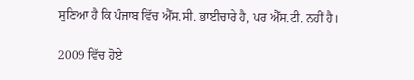ਸੁਣਿਆ ਹੈ ਕਿ ਪੰਜਾਬ ਵਿੱਚ ਐੱਸ.ਸੀ. ਭਾਈਚਾਰੇ ਹੈ, ਪਰ ਐੱਸ.ਟੀ. ਨਹੀਂ ਹੈ।

2009 ਵਿੱਚ ਹੋਏ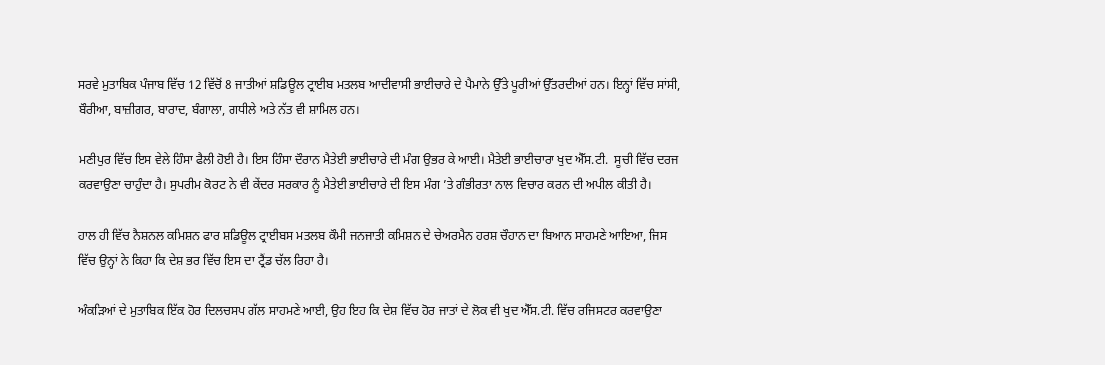ਸਰਵੇ ਮੁਤਾਬਿਕ ਪੰਜਾਬ ਵਿੱਚ 12 ਵਿੱਚੋਂ 8 ਜਾਤੀਆਂ ਸ਼ਡਿਊਲ ਟ੍ਰਾਈਬ ਮਤਲਬ ਆਦੀਵਾਸੀ ਭਾਈਚਾਰੇ ਦੇ ਪੈਮਾਨੇ ਉੱਤੇ ਪੂਰੀਆਂ ਉੱਤਰਦੀਆਂ ਹਨ। ਇਨ੍ਹਾਂ ਵਿੱਚ ਸਾਂਸੀ, ਬੌਰੀਆ, ਬਾਜ਼ੀਗਰ, ਬਾਰਾਦ, ਬੰਗਾਲਾ, ਗਧੀਲੇ ਅਤੇ ਨੱਤ ਵੀ ਸ਼ਾਮਿਲ ਹਨ।

ਮਣੀਪੁਰ ਵਿੱਚ ਇਸ ਵੇਲੇ ਹਿੰਸਾ ਫੈਲੀ ਹੋਈ ਹੈ। ਇਸ ਹਿੰਸਾ ਦੌਰਾਨ ਮੈਤੇਈ ਭਾਈਚਾਰੇ ਦੀ ਮੰਗ ਉਭਰ ਕੇ ਆਈ। ਮੈਤੇਈ ਭਾਈਚਾਰਾ ਖੁਦ ਐੱਸ.ਟੀ.  ਸੂਚੀ ਵਿੱਚ ਦਰਜ ਕਰਵਾਉਣਾ ਚਾਹੁੰਦਾ ਹੈ। ਸੁਪਰੀਮ ਕੋਰਟ ਨੇ ਵੀ ਕੇਂਦਰ ਸਰਕਾਰ ਨੂੰ ਮੈਤੇਈ ਭਾਈਚਾਰੇ ਦੀ ਇਸ ਮੰਗ ’ਤੇ ਗੰਭੀਰਤਾ ਨਾਲ ਵਿਚਾਰ ਕਰਨ ਦੀ ਅਪੀਲ ਕੀਤੀ ਹੈ।

ਹਾਲ ਹੀ ਵਿੱਚ ਨੈਸ਼ਨਲ ਕਮਿਸ਼ਨ ਫਾਰ ਸ਼ਡਿਊਲ ਟ੍ਰਾਈਬਸ ਮਤਲਬ ਕੌਮੀ ਜਨਜਾਤੀ ਕਮਿਸ਼ਨ ਦੇ ਚੇਅਰਮੈਨ ਹਰਸ਼ ਚੌਹਾਨ ਦਾ ਬਿਆਨ ਸਾਹਮਣੇ ਆਇਆ, ਜਿਸ ਵਿੱਚ ਉਨ੍ਹਾਂ ਨੇ ਕਿਹਾ ਕਿ ਦੇਸ਼ ਭਰ ਵਿੱਚ ਇਸ ਦਾ ਟ੍ਰੈਂਡ ਚੱਲ ਰਿਹਾ ਹੈ।

ਅੰਕੜਿਆਂ ਦੇ ਮੁਤਾਬਿਕ ਇੱਕ ਹੋਰ ਦਿਲਚਸਪ ਗੱਲ ਸਾਹਮਣੇ ਆਈ, ਉਹ ਇਹ ਕਿ ਦੇਸ਼ ਵਿੱਚ ਹੋਰ ਜਾਤਾਂ ਦੇ ਲੋਕ ਵੀ ਖੁਦ ਐੱਸ.ਟੀ. ਵਿੱਚ ਰਜਿਸਟਰ ਕਰਵਾਉਣਾ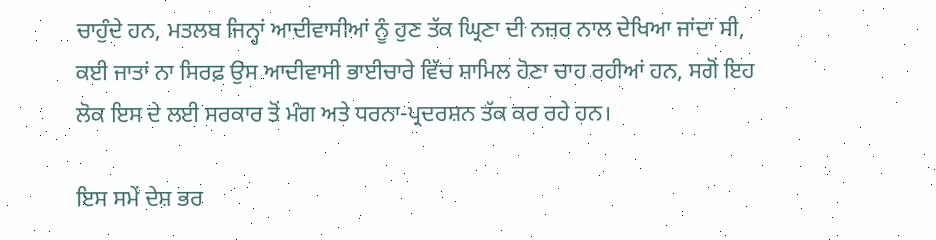ਚਾਹੁੰਦੇ ਹਨ, ਮਤਲਬ ਜਿਨ੍ਹਾਂ ਆਦੀਵਾਸੀਆਂ ਨੂੰ ਹੁਣ ਤੱਕ ਘ੍ਰਿਣਾ ਦੀ ਨਜ਼ਰ ਨਾਲ ਦੇਖਿਆ ਜਾਂਦਾ ਸੀ, ਕਈ ਜਾਤਾਂ ਨਾ ਸਿਰਫ਼ ਉਸ ਆਦੀਵਾਸੀ ਭਾਈਚਾਰੇ ਵਿੱਚ ਸ਼ਾਮਿਲ ਹੋਣਾ ਚਾਹ ਰਹੀਆਂ ਹਨ, ਸਗੋਂ ਇਹ ਲੋਕ ਇਸ ਦੇ ਲਈ ਸਰਕਾਰ ਤੋਂ ਮੰਗ ਅਤੇ ਧਰਨਾ-ਪ੍ਰਦਰਸ਼ਨ ਤੱਕ ਕਰ ਰਹੇ ਹਨ।

ਇਸ ਸਮੇਂ ਦੇਸ਼ ਭਰ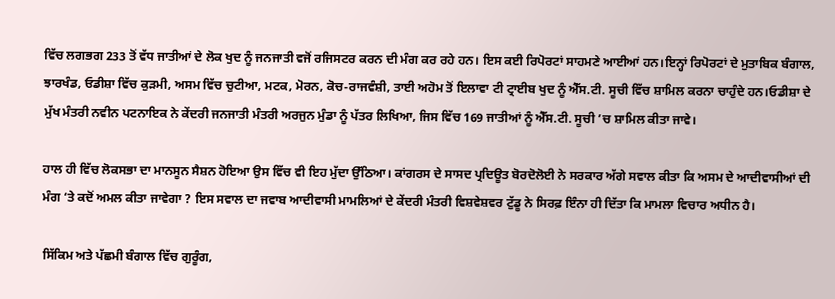ਵਿੱਚ ਲਗਭਗ 233 ਤੋਂ ਵੱਧ ਜਾਤੀਆਂ ਦੇ ਲੋਕ ਖੁਦ ਨੂੰ ਜਨਜਾਤੀ ਵਜੋਂ ਰਜਿਸਟਰ ਕਰਨ ਦੀ ਮੰਗ ਕਰ ਰਹੇ ਹਨ। ਇਸ ਕਈ ਰਿਪੋਰਟਾਂ ਸਾਹਮਣੇ ਆਈਆਂ ਹਨ।ਇਨ੍ਹਾਂ ਰਿਪੋਰਟਾਂ ਦੇ ਮੁਤਾਬਿਕ ਬੰਗਾਲ, ਝਾਰਖੰਡ, ਓਡੀਸ਼ਾ ਵਿੱਚ ਕੁੜਮੀ, ਅਸਮ ਵਿੱਚ ਚੁਟੀਆ, ਮਟਕ, ਮੋਰਨ, ਕੋਚ-ਰਾਜਵੰਸ਼ੀ, ਤਾਈ ਅਹੋਮ ਤੋਂ ਇਲਾਵਾ ਟੀ ਟ੍ਰਾਈਬ ਖੁਦ ਨੂੰ ਐੱਸ.ਟੀ. ਸੂਚੀ ਵਿੱਚ ਸ਼ਾਮਿਲ ਕਰਨਾ ਚਾਹੁੰਦੇ ਹਨ।ਓਡੀਸ਼ਾ ਦੇ ਮੁੱਖ ਮੰਤਰੀ ਨਵੀਨ ਪਟਨਾਇਕ ਨੇ ਕੇਂਦਰੀ ਜਨਜਾਤੀ ਮੰਤਰੀ ਅਰਜੁਨ ਮੁੰਡਾ ਨੂੰ ਪੱਤਰ ਲਿਖਿਆ, ਜਿਸ ਵਿੱਚ 169 ਜਾਤੀਆਂ ਨੂੰ ਐੱਸ.ਟੀ. ਸੂਚੀ ’ਚ ਸ਼ਾਮਿਲ ਕੀਤਾ ਜਾਵੇ।

ਹਾਲ ਹੀ ਵਿੱਚ ਲੋਕਸਭਾ ਦਾ ਮਾਨਸੂਨ ਸੈਸ਼ਨ ਹੋਇਆ ਉਸ ਵਿੱਚ ਵੀ ਇਹ ਮੁੱਦਾ ਉੱਠਿਆ। ਕਾਂਗਰਸ ਦੇ ਸਾਸਦ ਪ੍ਰਦਿਊਤ ਬੋਰਦੋਲੋਈ ਨੇ ਸਰਕਾਰ ਅੱਗੇ ਸਵਾਲ ਕੀਤਾ ਕਿ ਅਸਮ ਦੇ ਆਦੀਵਾਸੀਆਂ ਦੀ ਮੰਗ ‘ਤੇ ਕਦੋਂ ਅਮਲ ਕੀਤਾ ਜਾਵੇਗਾ ? ਇਸ ਸਵਾਲ ਦਾ ਜਵਾਬ ਆਦੀਵਾਸੀ ਮਾਮਲਿਆਂ ਦੇ ਕੇਂਦਰੀ ਮੰਤਰੀ ਵਿਸ਼ਵੇਸ਼ਵਰ ਟੁੱਡੂ ਨੇ ਸਿਰਫ਼ ਇੰਨਾ ਹੀ ਦਿੱਤਾ ਕਿ ਮਾਮਲਾ ਵਿਚਾਰ ਅਧੀਨ ਹੈ।

ਸਿੱਕਿਮ ਅਤੇ ਪੱਛਮੀ ਬੰਗਾਲ ਵਿੱਚ ਗੁਰੂੰਗ,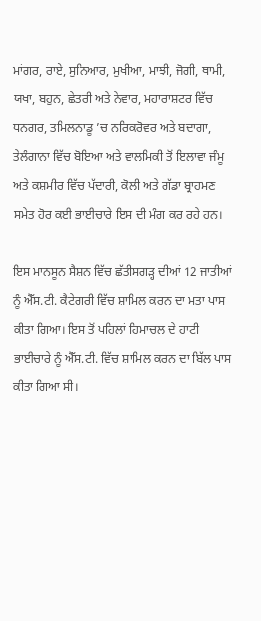ਮਾਂਗਰ, ਰਾਏ, ਸੁਨਿਆਰ, ਮੁਖੀਆ, ਮਾਝੀ, ਜੋਗੀ, ਥਾਮੀ, ਯਖਾ, ਬਹੁਨ, ਛੇਤਰੀ ਅਤੇ ਨੇਵਾਰ, ਮਹਾਰਾਸ਼ਟਰ ਵਿੱਚ ਧਨਗਰ, ਤਮਿਲਨਾਡੂ ’ਚ ਨਰਿਕਰੋਵਰ ਅਤੇ ਬਦਾਗਾ, ਤੇਲੰਗਾਨਾ ਵਿੱਚ ਬੋਇਆ ਅਤੇ ਵਾਲਮਿਕੀ ਤੋਂ ਇਲਾਵਾ ਜੰਮੂ ਅਤੇ ਕਸ਼ਮੀਰ ਵਿੱਚ ਪੱਦਾਰੀ, ਕੋਲੀ ਅਤੇ ਗੱਡਾ ਬ੍ਰਾਹਮਣ ਸਮੇਤ ਹੋਰ ਕਈ ਭਾਈਚਾਰੇ ਇਸ ਦੀ ਮੰਗ ਕਰ ਰਹੇ ਹਨ।

ਇਸ ਮਾਨਸੂਨ ਸੈਸ਼ਨ ਵਿੱਚ ਛੱਤੀਸਗੜ੍ਹ ਦੀਆਂ 12 ਜਾਤੀਆਂ ਨੂੰ ਐੱਸ.ਟੀ. ਕੈਟੇਗਰੀ ਵਿੱਚ ਸ਼ਾਮਿਲ ਕਰਨ ਦਾ ਮਤਾ ਪਾਸ ਕੀਤਾ ਗਿਆ। ਇਸ ਤੋਂ ਪਹਿਲਾਂ ਹਿਮਾਚਲ ਦੇ ਹਾਟੀ ਭਾਈਚਾਰੇ ਨੂੰ ਐੱਸ.ਟੀ. ਵਿੱਚ ਸ਼ਾਮਿਲ ਕਰਨ ਦਾ ਬਿੱਲ ਪਾਸ ਕੀਤਾ ਗਿਆ ਸੀ।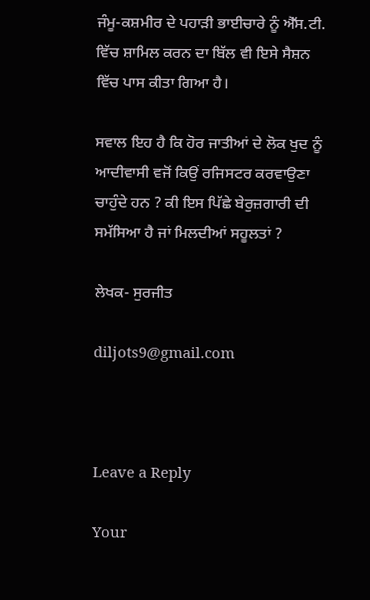ਜੰਮੂ-ਕਸ਼ਮੀਰ ਦੇ ਪਹਾੜੀ ਭਾਈਚਾਰੇ ਨੂੰ ਐੱਸ.ਟੀ. ਵਿੱਚ ਸ਼ਾਮਿਲ ਕਰਨ ਦਾ ਬਿੱਲ ਵੀ ਇਸੇ ਸੈਸ਼ਨ ਵਿੱਚ ਪਾਸ ਕੀਤਾ ਗਿਆ ਹੈ।

ਸਵਾਲ ਇਹ ਹੈ ਕਿ ਹੋਰ ਜਾਤੀਆਂ ਦੇ ਲੋਕ ਖੁਦ ਨੂੰ ਆਦੀਵਾਸੀ ਵਜੋਂ ਕਿਉਂ ਰਜਿਸਟਰ ਕਰਵਾਉਣਾ ਚਾਹੁੰਦੇ ਹਨ ? ਕੀ ਇਸ ਪਿੱਛੇ ਬੇਰੁਜ਼ਗਾਰੀ ਦੀ ਸਮੱਸਿਆ ਹੈ ਜਾਂ ਮਿਲਦੀਆਂ ਸਹੂਲਤਾਂ ?

ਲੇਖਕ- ਸੁਰਜੀਤ

diljots9@gmail.com



Leave a Reply

Your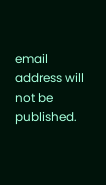email address will not be published.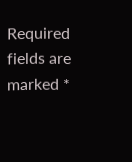Required fields are marked *